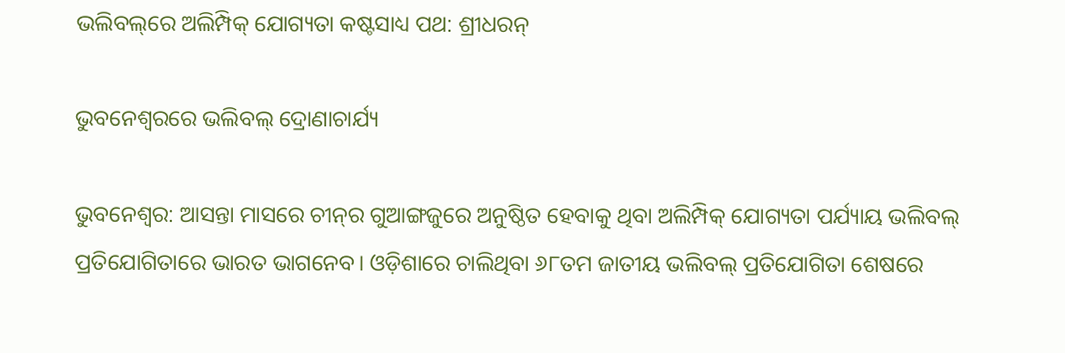ଭଲିବଲ୍‌ରେ ଅଲିମ୍ପିକ୍‌ ଯୋଗ୍ୟତା କଷ୍ଟସାଧ୍ୟ ପଥ: ଶ୍ରୀଧରନ୍‌

ଭୁବନେଶ୍ବରରେ ଭଲିବଲ୍‌ ଦ୍ରୋଣାଚାର୍ଯ୍ୟ

ଭୁବନେଶ୍ବର: ଆସନ୍ତା ମାସରେ ଚୀନ୍‌ର ଗୁଆଙ୍ଗଜୁରେ ଅନୁଷ୍ଠିତ ହେବାକୁ ଥିବା ଅଲିମ୍ପିକ୍ ଯୋଗ୍ୟତା ପର୍ଯ୍ୟାୟ ଭଲିବଲ୍‌ ପ୍ରତିଯୋଗିତାରେ ଭାରତ ଭାଗନେବ। ଓଡ଼ିଶାରେ ଚାଲିଥିବା ୬୮ତମ ଜାତୀୟ ଭଲିବଲ୍‌ ପ୍ରତିଯୋଗିତା ଶେଷରେ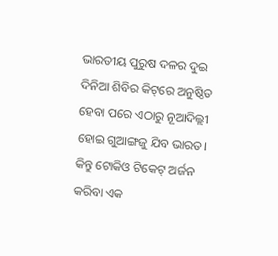ଭାରତୀୟ ପୁରୁଷ ଦଳର ଦୁଇ ଦିନିଆ ଶିବିର କିଟ୍‌ରେ ଅନୁଷ୍ଠିତ ହେବା ପରେ ଏଠାରୁ ନୂଆଦିଲ୍ଲୀ ହୋଇ ଗୁଆଙ୍ଗଜୁ ଯିବ ଭାରତ। କିନ୍ତୁ ଟୋକିଓ ଟିକେଟ୍ ଅର୍ଜନ କରିବା ଏକ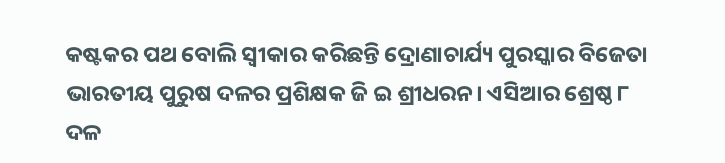କଷ୍ଟକର ପଥ ବୋଲି ସ୍ବୀକାର କରିଛନ୍ତି ଦ୍ରୋଣାଚାର୍ଯ୍ୟ ପୁରସ୍କାର ବିଜେତା ଭାରତୀୟ ପୁରୁଷ ଦଳର ପ୍ରଶିକ୍ଷକ ଜି ଇ ଶ୍ରୀଧରନ। ଏସିଆର ଶ୍ରେଷ୍ଠ ୮ ଦଳ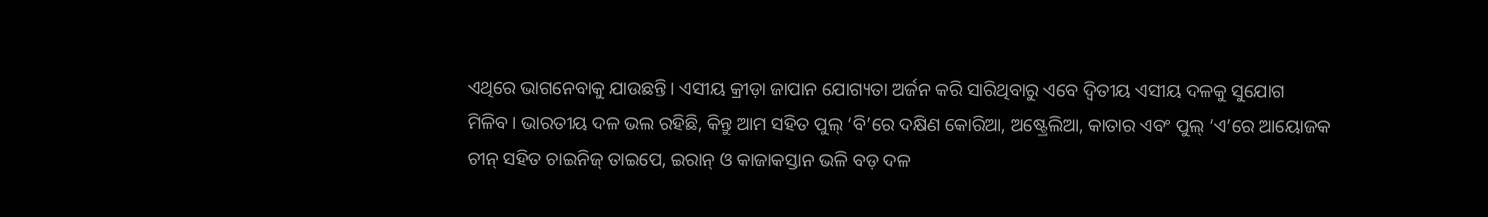ଏଥିରେ ଭାଗନେବାକୁ ଯାଉଛନ୍ତି। ଏସୀୟ କ୍ରୀଡ଼ା ଜାପାନ ଯୋଗ୍ୟତା ଅର୍ଜନ କରି ସାରିଥିବାରୁ ଏବେ ଦ୍ବିତୀୟ ଏସୀୟ ଦଳକୁ ସୁଯୋଗ ମିଳିବ। ଭାରତୀୟ ଦଳ ଭଲ ରହିଛି, କିନ୍ତୁ ଆମ ସହିତ ପୁଲ୍‌ ‘ବି’ରେ ଦକ୍ଷିଣ କୋରିଆ, ଅଷ୍ଟ୍ରେଲିଆ, କାତାର ଏବଂ ପୁଲ୍‌ ‘ଏ’ରେ ଆ‌‌‌ୟୋଜକ ଚୀନ୍‌ ସହିତ ଚାଇନିଜ୍ ତାଇପେ, ଇରାନ୍ ଓ କାଜାକସ୍ତାନ ଭଳି ବଡ଼ ଦଳ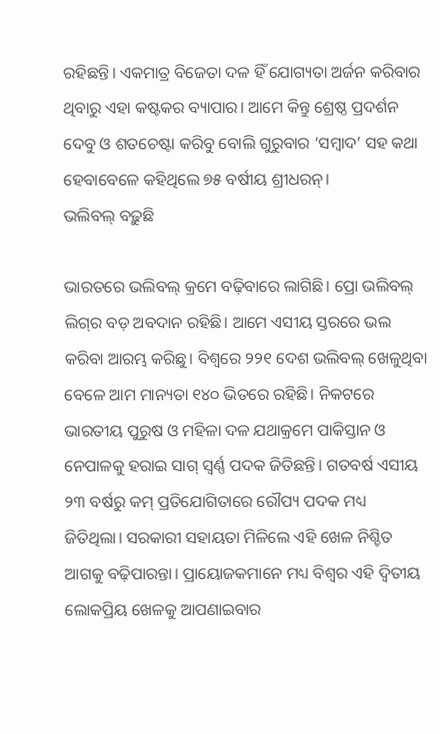ରହିଛନ୍ତି। ‌ଏକମାତ୍ର ବିଜେତା ଦଳ ହିଁ ଯୋଗ୍ୟତା ଅର୍ଜନ କରିବାର ଥିବାରୁ ଏହା କଷ୍ଟକର ବ୍ୟାପାର। ଆମେ କିନ୍ତୁ ଶ୍ରେଷ୍ଠ ପ୍ରଦର୍ଶନ ଦେବୁ ଓ ଶତଚେଷ୍ଟା କରିବୁ ବୋଲି ଗୁରୁବାର ‘ସମ୍ବାଦ’ ସହ କଥା ହେବାବେଳେ କହିଥିଲେ ୭୫ ବର୍ଷୀୟ ଶ୍ରୀଧରନ୍‌।
ଭଲିବଲ୍‌ ବଢ଼ୁଛି

ଭାରତରେ ଭଲିବଲ୍‌ କ୍ରମେ ବଢ଼ିବାରେ ଲାଗିଛି। ପ୍ରୋ ଭଲିବଲ୍‌ ଲିଗ୍‌ର ବଡ଼ ଅବଦାନ ରହିଛି। ଆମେ ଏସୀୟ ସ୍ତରରେ ଭଲ କରିବା ଆରମ୍ଭ କରିଛୁ। ବିଶ୍ବରେ ୨୨୧ ଦେଶ ଭଲିବଲ୍‌ ଖେଳୁଥିବା ବେଳେ ଆମ ମାନ୍ୟତା ୧୪୦ ଭିତରେ ରହିଛି। ନିକଟରେ ଭାରତୀୟ ପୁରୁଷ ଓ ମହିଳା ଦଳ ଯଥାକ୍ରମେ ପାକିସ୍ତାନ ଓ ନେପାଳକୁ ହରାଇ ସାଗ୍ ସ୍ବର୍ଣ୍ଣ ପଦକ ଜିତିଛନ୍ତି। ଗତବର୍ଷ ଏସୀୟ ୨୩ ବର୍ଷରୁ କମ୍ ପ୍ରତିଯୋଗିତାରେ ରୌପ୍ୟ ପଦକ ମଧ୍ୟ ଜିତିଥିଲା। ସରକାରୀ ସହାୟତା ମିଳିଲେ ଏହି ଖେଳ ନିଶ୍ଚିତ ଆଗକୁ ବଢ଼ିପାରନ୍ତା। ପ୍ରାୟୋଜକମାନେ ମଧ୍ୟ ବିଶ୍ବର ଏହି ଦ୍ବିତୀୟ‌ ଲୋକପ୍ରିୟ ଖେଳକୁ ଆପଣାଇବାର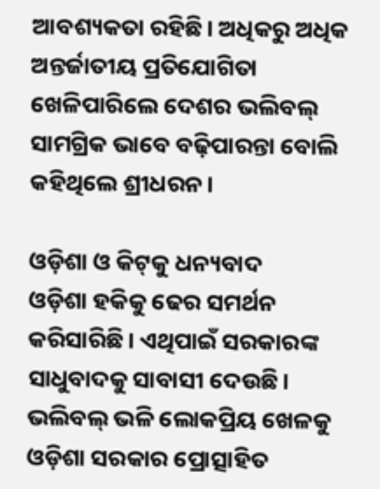ଆବଶ୍ୟକତା ରହିଛି। ଅଧିକରୁ ଅଧିକ ଅନ୍ତର୍ଜାତୀୟ ପ୍ରତିଯୋଗିତା ଖେଳିପାରିଲେ ଦେଶର ଭଲିବଲ୍‌ ସାମଗ୍ରିକ ଭାବେ ବଢ଼ିପାରନ୍ତା ବୋଲି କହିଥିଲେ ଶ୍ରୀଧରନ।

ଓଡ଼ିଶା ଓ କିଟ୍‌କୁ ଧନ୍ୟବାଦ
ଓଡ଼ିଶା ହକିକୁ ଢେର ସମର୍ଥନ କରିସାରିଛି। ଏଥିପାଇଁ ସରକାରଙ୍କ ସାଧୁବାଦକୁ ସାବାସୀ ଦେଉଛି। ଭଲିବଲ୍‌ ଭଳି ଲୋକପ୍ରିୟ ଖେଳକୁ ଓଡ଼ିଶା ସରକାର ପ୍ରୋତ୍ସାହିତ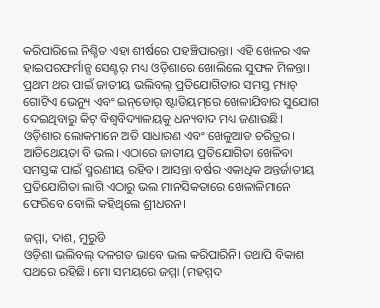କରିପାରିଲେ ନିଶ୍ଚିତ ଏହା ଶୀର୍ଷରେ ପହ‌ଞ୍ଚିପାରନ୍ତା। ଏହି ଖେଳର ଏକ ହାଇପରଫର୍ମାନ୍ସ ସେଣ୍ଟର୍‌ ମଧ୍ୟ ଓଡ଼ିଶାରେ ଖୋଲିଲେ ସୁଫଳ ମିଳନ୍ତା। ପ୍ରଥମ ଥର ପାଇଁ ଜାତୀୟ ଭଲିବଲ୍‌ ପ୍ରତିଯୋଗିତାର ସମସ୍ତ ମ୍ୟାଚ୍‌ ଗୋଟିଏ ଭେନ୍ୟୁ ଏବଂ ଇନ୍‌ଡୋର୍‌ ଷ୍ଟାଡିୟମ୍‌ରେ ଖେଳାଯିବାର ସୁଯୋଗ ଦେଇଥିବାରୁ କିଟ୍‌ ବିଶ୍ବବିଦ୍ୟାଳୟକୁ ଧନ୍ୟବାଦ ମଧ୍ୟ ଜଣାଉଛି। ଓଡ଼ିଶାର ଲୋକମାନେ ଅତି ସାଧାରଣ ଏବଂ ଖେଳୁଆଡ ଚରିତ୍ରର। ଆତିଥେୟତା ବି ଭଲ। ଏଠାରେ ଜାତୀୟ ପ୍ରତିଯୋଗିତା‌ ଖେଳିବା ସମସ୍ତଙ୍କ ପାଇଁ ସ୍ମରଣୀୟ ରହିବ। ଆସନ୍ତା ବର୍ଷର ଏକାଧିକ ଅନ୍ତର୍ଜାତୀୟ ପ୍ରତିଯୋଗିତା ଲାଗି ଏଠାରୁ ଭଲ ମାନସିକତାରେ ଖେଳାଳିମାନେ ଫେରିବେ ବୋଲି କହିଥିଲେ ଶ୍ରୀଧରନ।

ଜମ୍ମା, ଦାଶ, ମୁରୁଡି
ଓଡ଼ିଶା ଭଲିବଲ୍‌ ଦଳଗତ ଭାବେ ଭଲ କରିପାରିନି। ତଥାପି ବିକାଶ ପଥରେ ରହିଛି। ମୋ ସମୟରେ ଜମ୍ମା (ମହମ୍ମଦ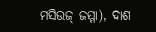ମସିଉଜ୍‌ ଜମ୍ମା), ଦାଶ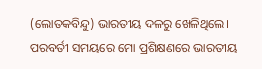(ଲୋତକବିନ୍ଦୁ) ଭାରତୀୟ ଦଳରୁ ଖେଳିଥିଲେ। ପରବର୍ତୀ ସମୟରେ ମୋ ପ୍ରଶିକ୍ଷଣରେ ଭାରତୀୟ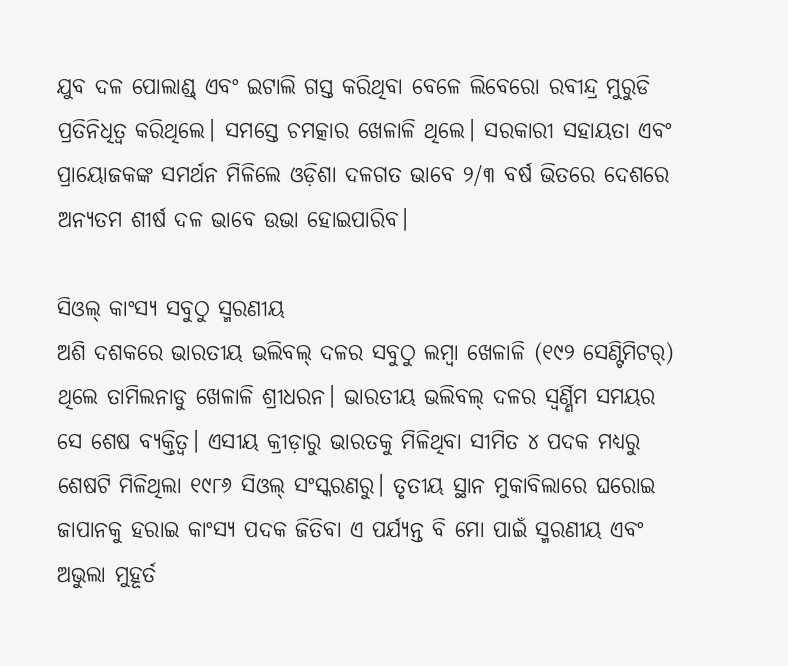ଯୁବ ଦଳ ପୋଲାଣ୍ଡ୍‌ ଏବଂ ଇଟାଲି ଗସ୍ତ କରିଥିବା ବେଳେ ଲିବେରୋ ରବୀନ୍ଦ୍ର ମୁରୁଡି ପ୍ରତିନିଧିତ୍ବ କରିଥିଲେ। ସମସ୍ତେ ଚମତ୍କାର ଖେଳାଳି ଥିଲେ। ସରକାରୀ ସହାୟତା ଏବଂ ପ୍ରା‌‌ୟୋଜକଙ୍କ ସମର୍ଥନ ମିଳିଲେ ଓଡ଼ିଶା ଦଳଗତ ଭାବେ ୨/୩ ବର୍ଷ ଭିତରେ ଦେଶରେ ଅନ୍ୟତମ ଶୀର୍ଷ ଦଳ ଭାବେ ଉଭା ହୋଇପାରିବ।

ସିଓଲ୍‌ କାଂସ୍ୟ ସବୁଠୁ ସ୍ମରଣୀୟ
ଅଶି ଦଶକରେ ଭାରତୀୟ ଭଲିବଲ୍‌ ଦଳର ସବୁଠୁ ଲମ୍ବା ଖେଳାଳି (୧୯୨ ସେଣ୍ଟିମିଟର୍‌) ଥିଲେ ତାମିଲନାଡୁ ଖେଳାଳି ଶ୍ରୀଧରନ। ଭାରତୀୟ ଭଲିବଲ୍ ଦଳର ସ୍ବର୍ଣ୍ଣିମ ସମୟର ସେ ଶେଷ ବ୍ୟକ୍ତିତ୍ବ। ଏସୀୟ କ୍ରୀଡ଼ାରୁ ଭାରତକୁ ମିଳିଥିବା ସୀମିତ ୪ ପଦକ ମଧ୍ୟରୁ ଶେଷଟି ମିଳିଥିଲା ୧୯୮୬ ସିଓଲ୍‌ ସଂସ୍କରଣରୁ। ତୃତୀୟ ସ୍ଥାନ ମୁକାବିଲାରେ ଘରୋଇ ଜାପାନକୁ ହରାଇ କାଂସ୍ୟ ପଦକ ଜିତିବା ଏ ପର୍ଯ୍ୟନ୍ତ ବି ମୋ ପାଇଁ ସ୍ମରଣୀୟ ଏବଂ ଅଭୁଲା ମୁହୂର୍ତ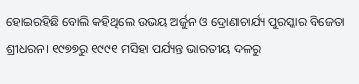ହୋଇରହିଛି‌ ବୋଲି କହିଥିଲେ ଉଭୟ ଅର୍ଜୁନ ଓ‌ ଦ୍ରୋଣାଚାର୍ଯ୍ୟ ପୁରସ୍କାର ବିଜେତା ଶ୍ରୀଧରନ। ୧୯୭୭ରୁ ୧୯୯୧ ମସିହା ପର୍ଯ୍ୟନ୍ତ ଭାରତୀୟ ଦଳରୁ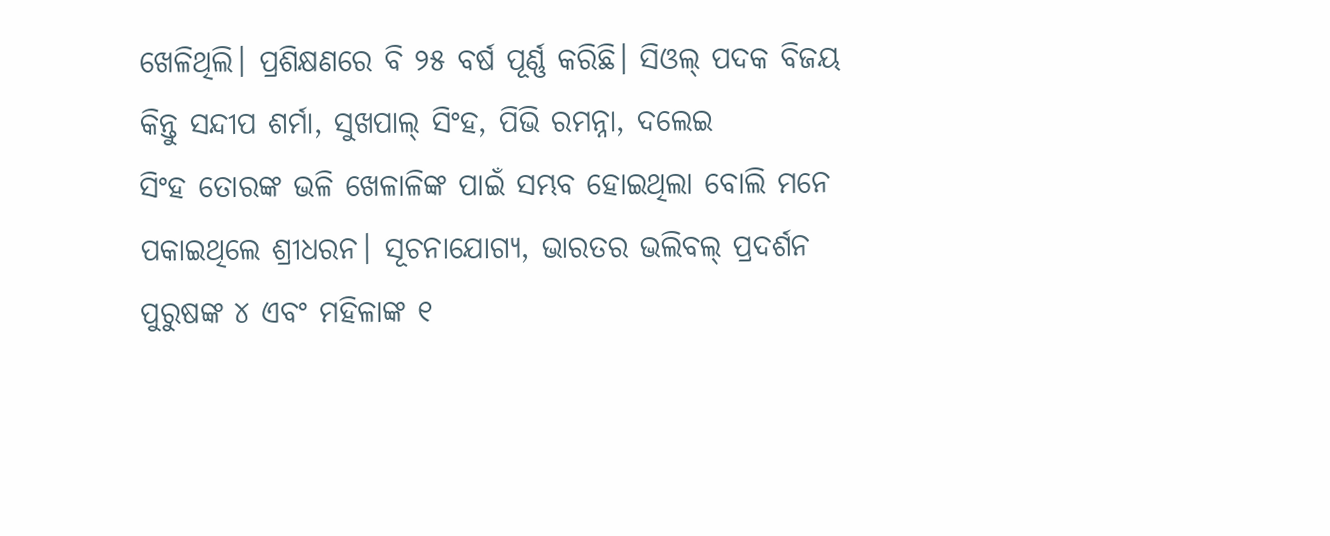ଖେଳିଥିଲି। ପ୍ରଶିକ୍ଷଣରେ ବି ୨୫ ବର୍ଷ ପୂର୍ଣ୍ଣ କରିଛି। ସିଓଲ୍ ପଦକ ବିଜୟ କିନ୍ତୁ ସନ୍ଦୀପ ଶର୍ମା, ସୁଖପାଲ୍ ସିଂହ, ପିଭି ରମନ୍ନା, ଦଲେଇ ସିଂହ ‌ତୋରଙ୍କ ଭଳି ଖେଳାଳିଙ୍କ ପାଇଁ ସମ୍ଭବ ହୋଇଥିଲା ବୋଲି ମନେ ପକାଇଥିଲେ ଶ୍ରୀଧରନ। ସୂଚନା‌ଯୋଗ୍ୟ, ଭାରତର ଭଲିବଲ୍‌ ପ୍ରଦର୍ଶନ ପୁରୁଷଙ୍କ ୪ ଏବଂ ମହିଳାଙ୍କ ୧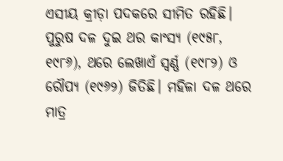ଏସୀୟ କ୍ରୀଡ଼ା ପଦକରେ ସୀମିତ ରହିଛି। ପୁରୁଷ ଦଳ ଦୁଇ ଥର କାଂସ୍ୟ (୧୯୫୮, ୧୯୮୬), ଥରେ ଲେଖା‌ଏଁ ସ୍ବର୍ଣ୍ଣ (୧୯୮୨) ଓ ରୌପ୍ୟ (୧୯୬୨) ଜିତିଛି। ମହିଳା ଦଳ ଥରେ ମାତ୍ର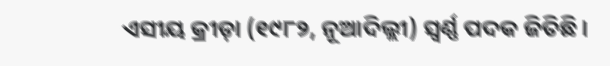ଏସୀୟ କ୍ରୀଡ଼ା (୧୯୮୨, ନୂଆଦିଲ୍ଲୀ) ସ୍ବର୍ଣ୍ଣ ପଦକ ଜିତିଛି।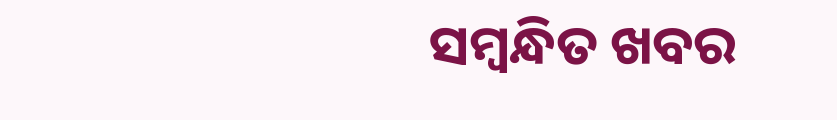ସମ୍ବନ୍ଧିତ ଖବର